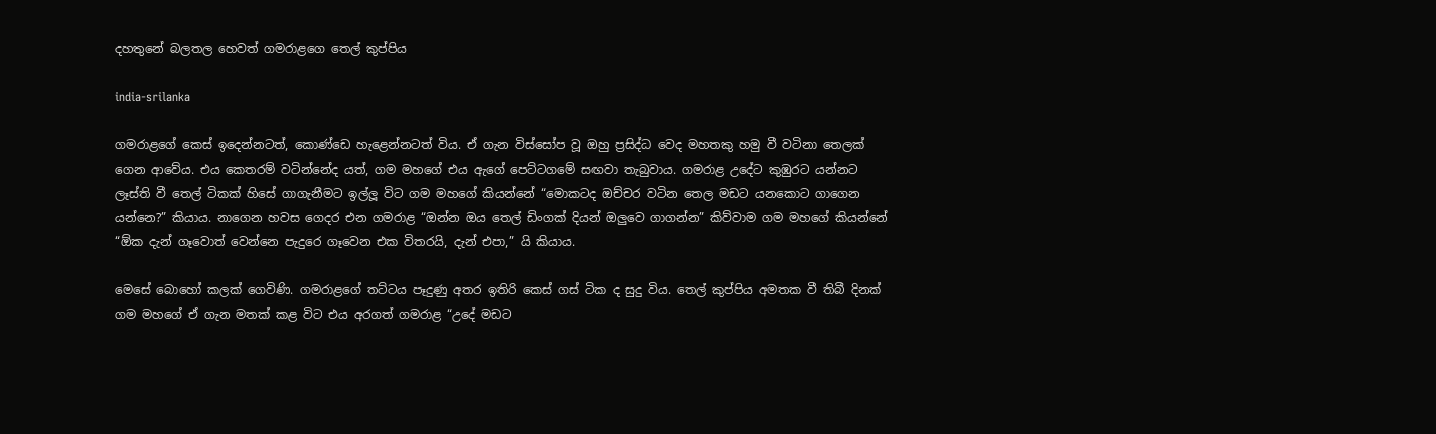දහතුනේ බලතල හෙවත් ගමරාළගෙ තෙල් කුප්පිය

india-srilanka

ගමරාළගේ කෙස් ඉදෙන්නටත්, කොණ්ඩෙ හැළෙන්නටත් විය. ඒ ගැන විස්සෝප වූ ඔහු ප්‍රසිද්ධ වෙද මහතකු හමු වී වටිනා තෙලක් ගෙන ආවේය. එය කෙතරම් වටින්නේද යත්, ගම මහගේ එය ඇගේ පෙට්ටගමේ සඟවා තැබුවාය. ගමරාළ උදේට කුඹුරට යන්නට ලෑස්ති වී තෙල් ටිකක් හිසේ ගාගැනීමට ඉල්ලූ විට ගම මහගේ කියන්නේ “මොකටද ඔච්චර වටින තෙල මඩට යනකොට ගාගෙන යන්නෙ?” කියාය. නාගෙන හවස ගෙදර එන ගමරාළ “ඔන්න ඔය තෙල් ඩිංගක් දියන් ඔලුවෙ ගාගන්න” කිව්වාම ගම මහගේ කියන්නේ “ඕක දැන් ගෑවොත් වෙන්නෙ පැදුරෙ ගෑවෙන එක විතරයි, දැන් එපා,” යි කියාය.

මෙසේ බොහෝ කලක් ගෙවිණි. ගමරාළගේ තට්ටය පෑදුණු අතර ඉතිරි කෙස් ගස් ටික ද සුදු විය. තෙල් කුප්පිය අමතක වී තිබී දිනක් ගම මහගේ ඒ ගැන මතක් කළ විට එය අරගත් ගමරාළ “උදේ මඩට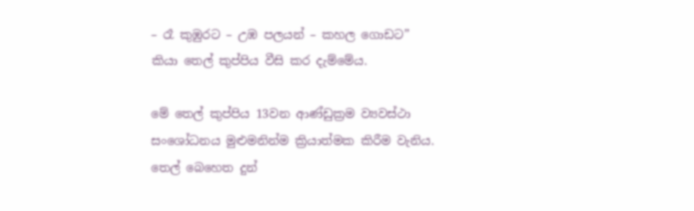– රෑ කුඹුරට – උඹ පලයන් – කහල ගොඩට” කියා තෙල් කුප්පිය වීසි කර දැම්මේය.

මේ තෙල් කුප්පිය 13වන ආණ්ඩුක්‍රම ව්‍යවස්ථා සංශෝධනය මුළුමනින්ම ක්‍රියාත්මක කිරීම වැනිය. තෙල් බෙහෙත දුන්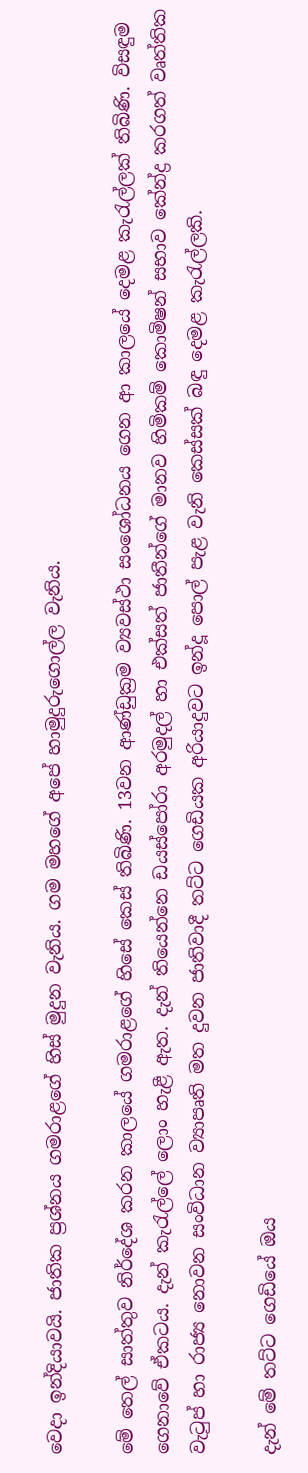වෙදා ඉන්දියාවයි. ජාතික ප්‍රශ්නය ගමරාළගේ හිස් මුදුන වැනිය. ගම මහගේ අපේ හාමුදුරුගොල්ල වැනිය.

මේ තෙල් සාත්තුව නිර්දේශ කරන කාලයේ ගමරාළගේ හිසේ කෙස් තිබිණි. 13වන ආණ්ඩුක්‍රම ව්‍යවස්ථා සංශෝධනය ගෙන ආ කාලයේ දෙමළ කැරැල්ලක් තිබිණි. විසඳුම ගෙනාවේ ඒකටය. දැන් කැරැල්ලේ ලොං හැළී ඇත. දැන් තියෙන්නෙ ඩයස්පෝරා අරමුදල් හා එක්සත් ජාතීන්ගේ මානව හිමිකම් කොමිෂන් සභාව කේන්ද්‍ර කරගත් වෘත්තික වැටුප් හා රාජ්‍ය නොවන සංවිධාන ව්‍යාපෘති මත දුවන ජාතිවාදී තට්ට ගෙඩියක අරියාදුවට ඉන්දූ පොල් පැළ වැනි කෙස්සක් බඳු දෙමළ කැරැල්ලකි.

දැන් මේ තට්ට ගෙඩියේ ඔය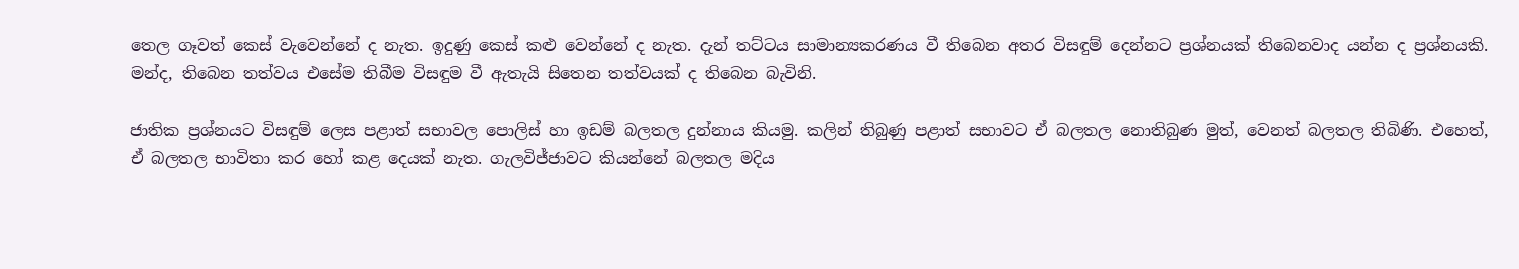තෙල ගෑවත් කෙස් වැවෙන්නේ ද නැත. ඉදුණු කෙස් කළු වෙන්නේ ද නැත. දැන් තට්ටය සාමාන්‍යකරණය වී තිබෙන අතර විසඳුම් දෙන්නට ප්‍රශ්නයක් තිබෙනවාද යන්න ද ප්‍රශ්නයකි. මන්ද, තිබෙන තත්වය එසේම තිබීම විසඳුම වී ඇතැයි සිතෙන තත්වයක් ද තිබෙන බැවිනි.

ජාතික ප්‍රශ්නයට විසඳුම් ලෙස පළාත් සභාවල පොලිස් හා ඉඩම් බලතල දුන්නාය කියමු. කලින් තිබුණු පළාත් සභාවට ඒ බලතල නොතිබුණ මුත්, වෙනත් බලතල තිබිණි. එහෙත්, ඒ බලතල භාවිතා කර හෝ කළ දෙයක් නැත. ගැලවිජ්ජාවට කියන්නේ බලතල මදිය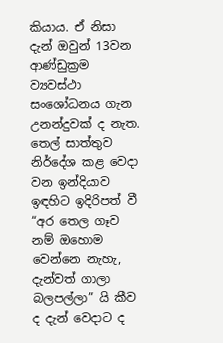කියාය. ඒ නිසා දැන් ඔවුන් 13වන ආණ්ඩුක්‍රම ව්‍යවස්ථා සංශෝධනය ගැන උනන්දුවක් ද නැත. තෙල් සාත්තුව නිර්දේශ කළ වෙදා වන ඉන්දියාව ඉඳහිට ඉදිරිපත් වී “අර තෙල ගෑව නම් ඔහොම වෙන්නෙ නැහැ, දැන්වත් ගාලා බලපල්ලා” යි කීව ද දැන් වෙදාට ද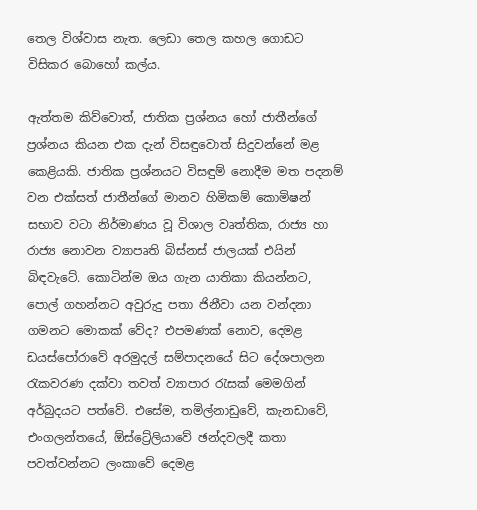තෙල විශ්වාස නැත. ලෙඩා තෙල කහල ගොඩට විසිකර බොහෝ කල්ය.

ඇත්තම කිව්වොත්, ජාතික ප්‍රශ්නය හෝ ජාතීන්ගේ ප්‍රශ්නය කියන එක දැන් විසඳුවොත් සිදුවන්නේ මළ කෙළියකි. ජාතික ප්‍රශ්නයට විසඳුම් නොදීම මත පදනම් වන එක්සත් ජාතීන්ගේ මානව හිමිකම් කොමිෂන් සභාව වටා නිර්මාණය වූ විශාල වෘත්තික, රාජ්‍ය හා රාජ්‍ය නොවන ව්‍යාපෘති බිස්නස් ජාලයක් එයින් බිඳවැටේ. කොටින්ම ඔය ගැන යාතිකා කියන්නට, පොල් ගහන්නට අවුරුදු පතා ජිනීවා යන වන්දනා ගමනට මොකක් වේද? එපමණක් නොව, දෙමළ ඩයස්පෝරාවේ අරමුදල් සම්පාදනයේ සිට දේශපාලන රැකවරණ දක්වා තවත් ව්‍යාපාර රැසක් මෙමගින් අර්බුදයට පත්වේ. එසේම, තමිල්නාඩුවේ, කැනඩාවේ, එංගලන්තයේ, ඕස්ට්‍රේලියාවේ ඡන්දවලදී කතා පවත්වන්නට ලංකාවේ දෙමළ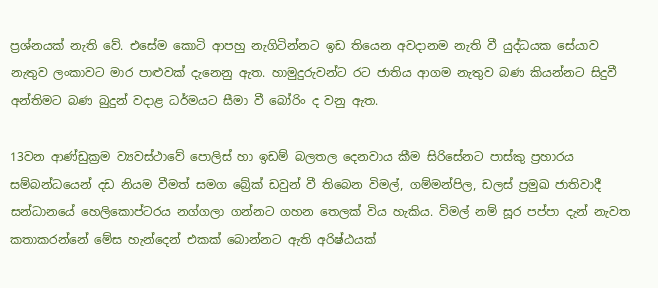ප්‍රශ්නයක් නැති වේ. එසේම කොටි ආපහු නැගිටින්නට ඉඩ තියෙන අවදානම නැති වී යුද්ධයක සේයාව නැතුව ලංකාවට මාර පාළුවක් දැනෙනු ඇත. හාමුදුරුවන්ට රට ජාතිය ආගම නැතුව බණ කියන්නට සිදුවී අන්තිමට බණ බුදුන් වදාළ ධර්මයට සීමා වී බෝරිං ද වනු ඇත.

13වන ආණ්ඩුක්‍රම ව්‍යවස්ථාවේ පොලිස් හා ඉඩම් බලතල දෙනවාය කීම සිරිසේනට පාස්කු ප්‍රහාරය සම්බන්ධයෙන් දඩ නියම වීමත් සමග බ්‍රේක් ඩවුන් වී තිබෙන විමල්, ගම්මන්පිල, ඩලස් ප්‍රමුඛ ජාතිවාදී සන්ධානයේ හෙලිකොප්ටරය නග්ගලා ගන්නට ගහන තෙලක් විය හැකිය. විමල් නම් සූර පප්පා දැන් නැවත කතාකරන්නේ මේස හැන්දෙන් එකක් බොන්නට ඇති අරිෂ්ඨයක්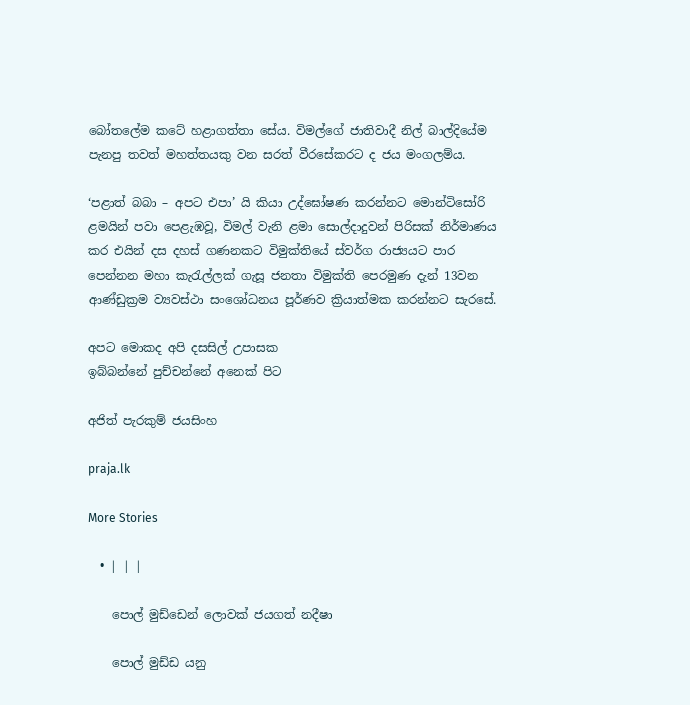බෝතලේම කටේ හළාගත්තා සේය. විමල්ගේ ජාතිවාදී නිල් බාල්දියේම පැනපු තවත් මහත්තයකු වන සරත් වීරසේකරට ද ජය මංගලම්ය.

‘පළාත් බබා – අපට එපා’ යි කියා උද්ඝෝෂණ කරන්නට මොන්ටිසෝරි ළමයින් පවා පෙළැඹවූ, විමල් වැනි ළමා සොල්දාදුවන් පිරිසක් නිර්මාණය කර එයින් දස දහස් ගණනකට විමුක්තියේ ස්වර්ග රාජ්‍යයට පාර පෙන්නන මහා කැරැල්ලක් ගැසූ ජනතා විමුක්ති පෙරමුණ දැන් 13වන ආණ්ඩුක්‍රම ව්‍යවස්ථා සංශෝධනය පූර්ණව ක්‍රියාත්මක කරන්නට සැරසේ.

අපට මොකද අපි දසසිල් උපාසක
ඉබ්බන්නේ පුච්චන්නේ අනෙක් පිට

අජිත් පැරකුම් ජයසිංහ

praja.lk

More Stories

  • | | |

    පොල් මුඩ්ඩෙන් ලොවක් ජයගත් නදීෂා

    පොල් මුඩ්ඩ යනු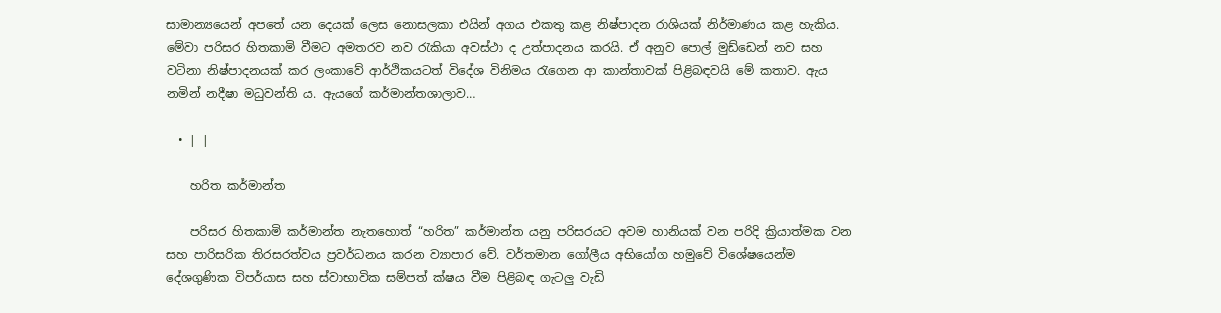සාමාන්‍යයෙන් අපතේ යන දෙයක් ලෙස නොසලකා එයින් අගය එකතු කළ නිෂ්පාදන රාශියක් නිර්මාණය කළ හැකිය. මේවා පරිසර හිතකාමි වීමට අමතරව නව රැකියා අවස්ථා ද උත්පාදනය කරයි. ඒ අනුව පොල් මුඩ්ඩෙන් නව සහ වටිනා නිෂ්පාදනයක් කර ලංකාවේ ආර්ථිකයටත් විදේශ විනිමය රැගෙන ආ කාන්තාවක් පිළිබඳවයි මේ කතාව. ඇය නමින් නදීෂා මධුවන්ති ය. ඇයගේ කර්මාන්තශාලාව…

  • | |

    හරිත කර්මාන්ත

    පරිසර හිතකාමි කර්මාන්ත නැතහොත් “හරිත” කර්මාන්ත යනු පරිසරයට අවම හානියක් වන පරිදි ක්‍රියාත්මක වන සහ පාරිසරික තිරසරත්වය ප්‍රවර්ධනය කරන ව්‍යාපාර වේ. වර්තමාන ගෝලීය අභියෝග හමුවේ විශේෂයෙන්ම දේශගුණික විපර්යාස සහ ස්වාභාවික සම්පත් ක්ෂය වීම පිළිබඳ ගැටලු වැඩි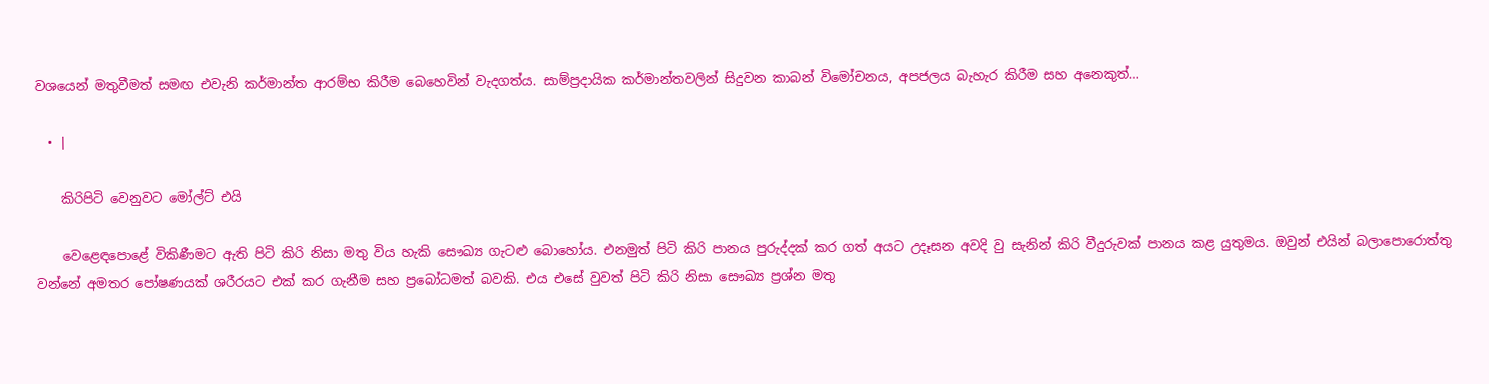වශයෙන් මතුවීමත් සමඟ එවැනි කර්මාන්ත ආරම්භ කිරීම බෙහෙවින් වැදගත්ය. සාම්ප්‍රදායික කර්මාන්තවලින් සිදුවන කාබන් විමෝචනය, අපජලය බැහැර කිරීම සහ අනෙකුත්…

  • |

    කිරිපිටි වෙනුවට මෝල්ට් එයි

    වෙළෙඳපොළේ විකිණීමට ඇති පිටි කිරි නිසා මතු විය හැකි සෞඛ්‍ය ගැටළු බොහෝය. එනමුත් පිටි කිරි පානය පුරුද්දක් කර ගත් අයට උදෑසන අවදි වු සැනින් කිරි වීදුරුවක් පානය කළ යුතුමය. ඔවුන් එයින් බලාපොරොත්තු වන්නේ අමතර පෝෂණයක් ශරීරයට එක් කර ගැනීම සහ ප්‍රබෝධමත් බවකි. එය එසේ වුවත් පිටි කිරි නිසා සෞඛ්‍ය ප්‍රශ්න මතු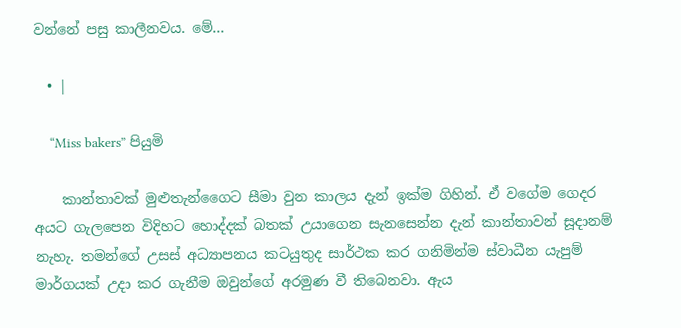වන්නේ පසු කාලීනවය. මේ…

  • |

    “Miss bakers” පියුමි

    කාන්තාවක් මුළුතැන්ගෛට සීමා වුන කාලය දැන් ඉක්ම ගිහින්. ඒ වගේම ගෙදර අයට ගැලපෙන විදිහට හොද්දක් බතක් උයාගෙන සැනසෙන්න දැන් කාන්තාවන් සූදානම් නැහැ. තමන්ගේ උසස් අධ්‍යාපනය කටයුතුද සාර්ථක කර ගනිමින්ම ස්වාධීන යැපුම් මාර්ගයක් උදා කර ගැනීම ඔවුන්ගේ අරමුණ වී තිබෙනවා. ඇය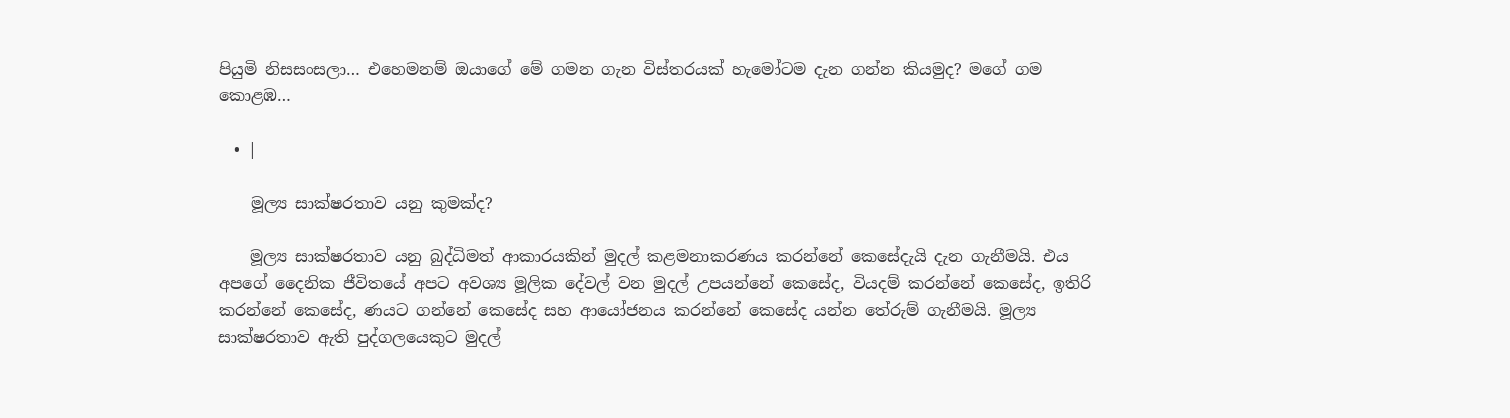පියුමි නිසසංසලා… එහෙමනම් ඔයාගේ මේ ගමන ගැන විස්තරයක් හැමෝටම දැන ගන්න කියමුද? මගේ ගම කොළඹ…

  • |

    මූල්‍ය සාක්ෂරතාව යනු කුමක්ද?

    මූල්‍ය සාක්ෂරතාව යනු බුද්ධිමත් ආකාරයකින් මුදල් කළමනාකරණය කරන්නේ කෙසේදැයි දැන ගැනීමයි. එය අපගේ දෛනික ජීවිතයේ අපට අවශ්‍ය මූලික දේවල් වන මුදල් උපයන්නේ කෙසේද, වියදම් කරන්නේ කෙසේද, ඉතිරි කරන්නේ කෙසේද, ණයට ගන්නේ කෙසේද සහ ආයෝජනය කරන්නේ කෙසේද යන්න තේරුම් ගැනීමයි. මූල්‍ය සාක්ෂරතාව ඇති පුද්ගලයෙකුට මුදල්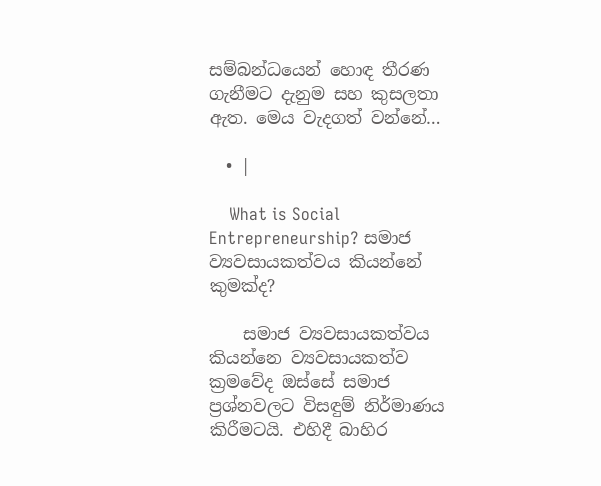සම්බන්ධයෙන් හොඳ තීරණ ගැනීමට දැනුම සහ කුසලතා ඇත. මෙය වැදගත් වන්නේ…

  • |

    What is Social Entrepreneurship? සමාජ ව්‍යවසායකත්වය කියන්නේ කුමක්ද?

    සමාජ ව්‍යවසායකත්වය කියන්නෙ ව්‍යවසායකත්ව ක්‍රමවේද ඔස්සේ සමාජ ප්‍රශ්නවලට විසඳුම් නිර්මාණය කිරීමටයි. එහිදී බාහිර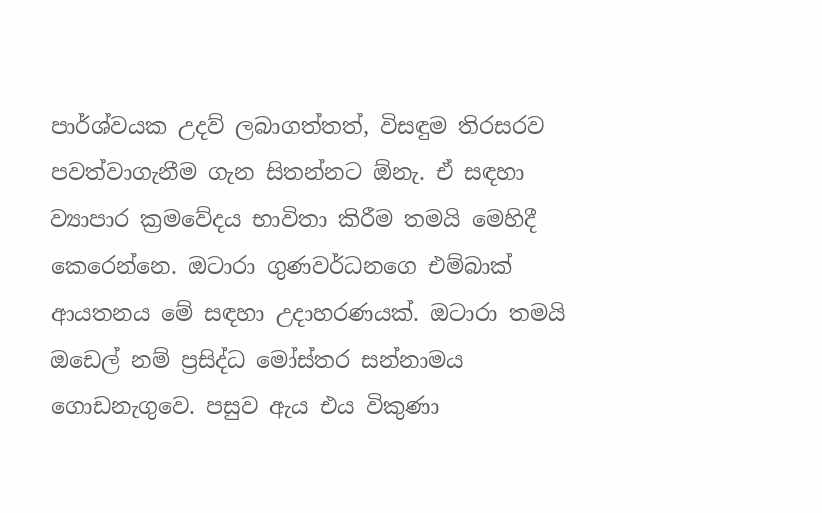පාර්ශ්වයක උදව් ලබාගත්තත්, විසඳුම තිරසරව පවත්වාගැනීම ගැන සිතන්නට ඕනැ. ඒ සඳහා ව්‍යාපාර ක්‍රමවේදය භාවිතා කිරීම තමයි මෙහිදී කෙරෙන්නෙ. ඔටාරා ගුණවර්ධනගෙ එම්බාක් ආයතනය මේ සඳහා උදාහරණයක්. ඔටාරා තමයි ඔඩෙල් නම් ප්‍රසිද්ධ මෝස්තර සන්නාමය ගොඩනැගුවෙ. පසුව ඇය එය විකුණා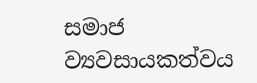සමාජ ව්‍යවසායකත්වය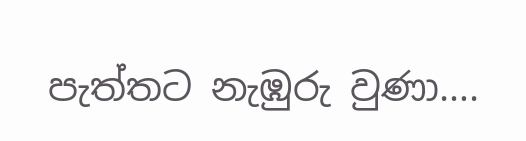පැත්තට නැඹුරු වුණා….